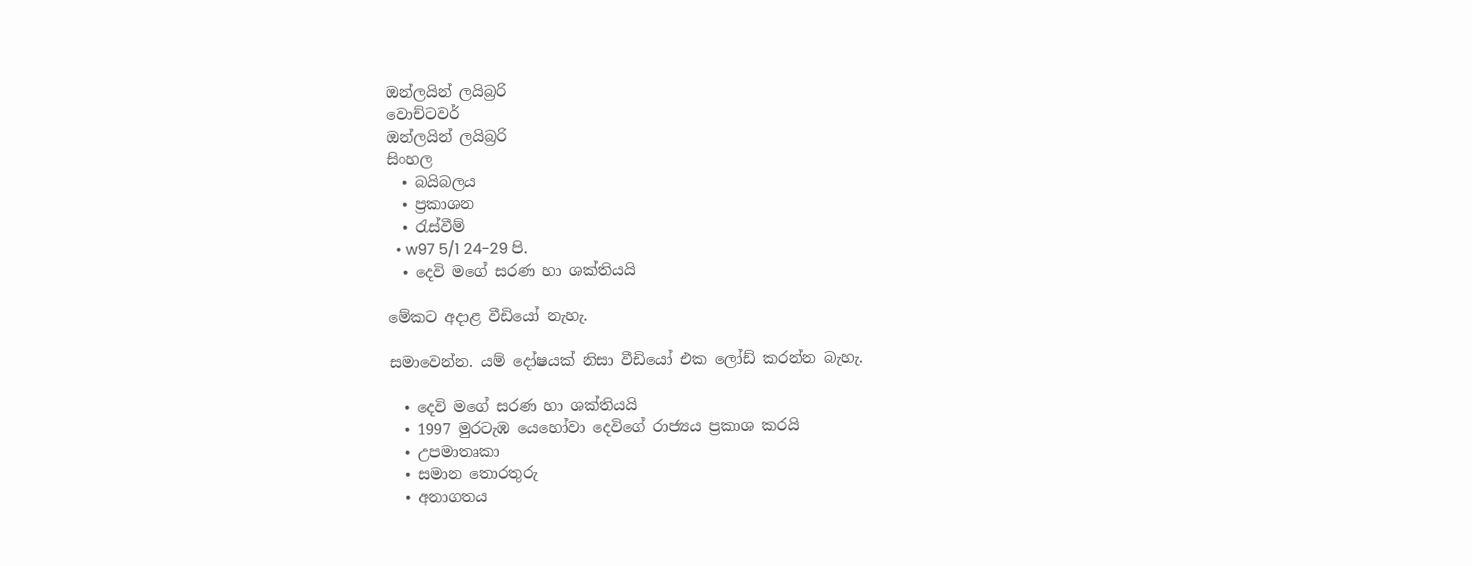ඔන්ලයින් ලයිබ්‍රරි
වොච්ටවර්
ඔන්ලයින් ලයිබ්‍රරි
සිංහල
  • බයිබලය
  • ප්‍රකාශන
  • රැස්වීම්
  • w97 5/1 24-29 පි.
  • දෙවි මගේ සරණ හා ශක්තියයි

මේකට අදාළ වීඩියෝ නැහැ.

සමාවෙන්න. යම් දෝෂයක් නිසා වීඩියෝ එක ලෝඩ් කරන්න බැහැ.

  • දෙවි මගේ සරණ හා ශක්තියයි
  • 1997 මුරටැඹ යෙහෝවා දෙවිගේ රාජ්‍යය ප්‍රකාශ කරයි
  • උපමාතෘකා
  • සමාන තොරතුරු
  • අනාගතය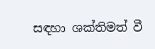සඳහා ශක්තිමත් වී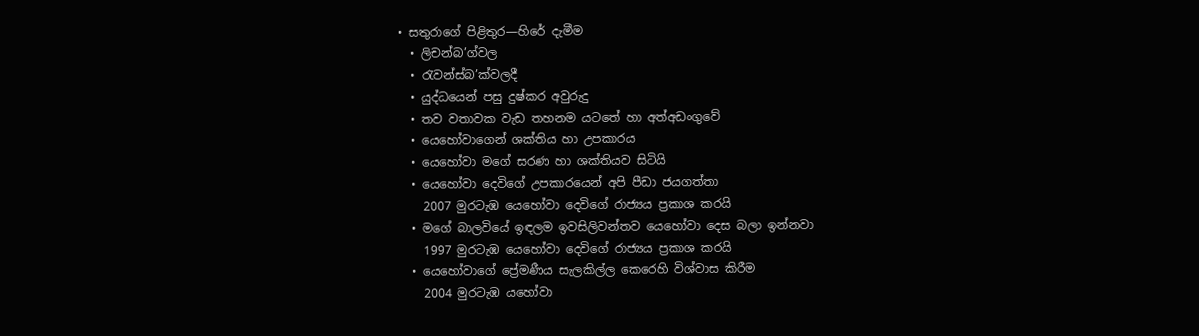• සතුරාගේ පිළිතුර—හිරේ දැමීම
  • ලිචන්බ’ග්වල
  • රැවන්ස්බ’ක්වලදී
  • යුද්ධයෙන් පසු දුෂ්කර අවුරුදු
  • තව වතාවක වැඩ තහනම යටතේ හා අත්අඩංගුවේ
  • යෙහෝවාගෙන් ශක්තිය හා උපකාරය
  • යෙහෝවා මගේ සරණ හා ශක්තියව සිටියි
  • යෙහෝවා දෙවිගේ උපකාරයෙන් අපි පීඩා ජයගත්තා
    2007 මුරටැඹ යෙහෝවා දෙවිගේ රාජ්‍යය ප්‍රකාශ කරයි
  • මගේ බාලවියේ ඉඳලම ඉවසිලිවන්තව යෙහෝවා දෙස බලා ඉන්නවා
    1997 මුරටැඹ යෙහෝවා දෙවිගේ රාජ්‍යය ප්‍රකාශ කරයි
  • යෙහෝවාගේ ප්‍රේමණීය සැලකිල්ල කෙරෙහි විශ්වාස කිරීම
    2004 මුරටැඹ යහෝවා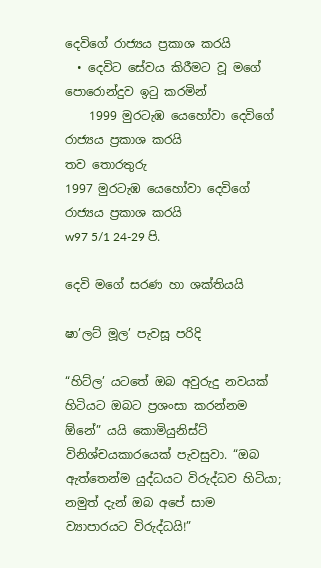දෙවිගේ රාජ්‍යය ප්‍රකාශ කරයි
  • දෙවිට සේවය කිරීමට වූ මගේ පොරොන්දුව ඉටු කරමින්
    1999 මුරටැඹ යෙහෝවා දෙවිගේ රාජ්‍යය ප්‍රකාශ කරයි
තව තොරතුරු
1997 මුරටැඹ යෙහෝවා දෙවිගේ රාජ්‍යය ප්‍රකාශ කරයි
w97 5/1 24-29 පි.

දෙවි මගේ සරණ හා ශක්තියයි

ෂා’ලට් මූල’ පැවසූ පරිදි

“හිට්ල’ යටතේ ඔබ අවුරුදු නවයක් හිටියට ඔබට ප්‍රශංසා කරන්නම ඕනේ” යයි කොමියුනිස්ට් විනිශ්චයකාරයෙක් පැවසුවා. “ඔබ ඇත්තෙන්ම යුද්ධයට විරුද්ධව හිටියා; නමුත් දැන් ඔබ අපේ සාම ව්‍යාපාරයට විරුද්ධයි!”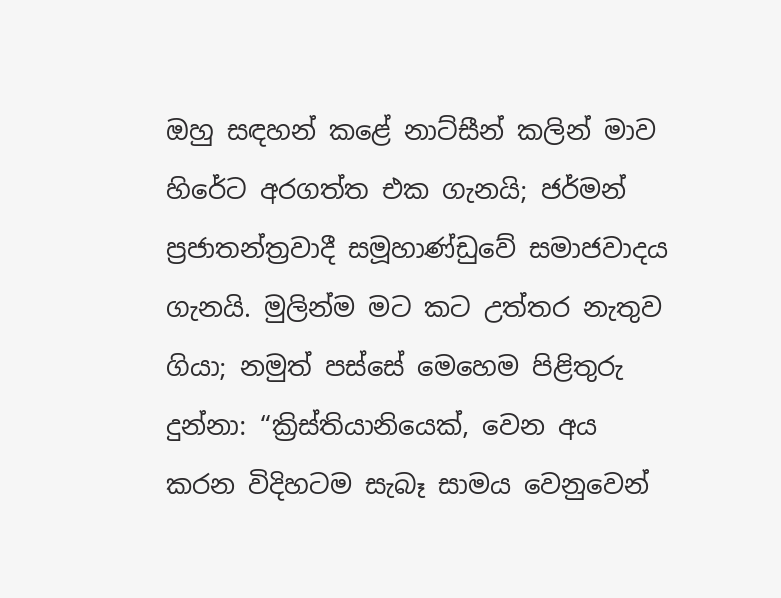ඔහු සඳහන් කළේ නාට්සීන් කලින් මාව හිරේට අරගත්ත එක ගැනයි; ජර්මන් ප්‍රජාතන්ත්‍රවාදී සමූහාණ්ඩුවේ සමාජවාදය ගැනයි. මුලින්ම මට කට උත්තර නැතුව ගියා; නමුත් පස්සේ මෙහෙම පිළිතුරු දුන්නා: “ක්‍රිස්තියානියෙක්, වෙන අය කරන විදිහටම සැබෑ සාමය වෙනුවෙන්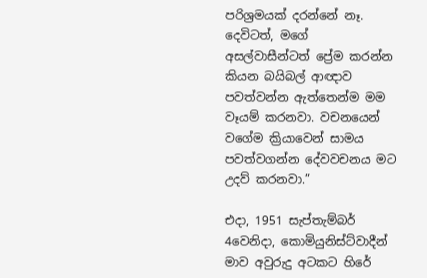පරිශ්‍රමයක් දරන්නේ නෑ. දෙවිටත්, මගේ අසල්වාසීන්ටත් ප්‍රේම කරන්න කියන බයිබල් ආඥාව පවත්වන්න ඇත්තෙන්ම මම වෑයම් කරනවා. වචනයෙන් වගේම ක්‍රියාවෙන් සාමය පවත්වගන්න දේවවචනය මට උදව් කරනවා.”

එදා, 1951 සැප්තැම්බර් 4වෙනිදා, කොමියුනිස්ට්වාදීන් මාව අවුරුදු අටකට හිරේ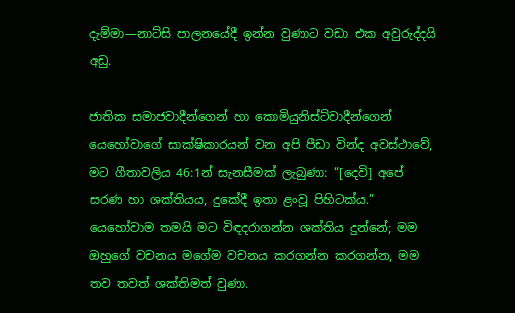දැම්මා—නාට්සි පාලනයේදී ඉන්න වුණාට වඩා එක අවුරුද්දයි අඩු.

ජාතික සමාජවාදීන්ගෙන් හා කොමියුනිස්ට්වාදීන්ගෙන් යෙහෝවාගේ සාක්ෂිකාරයන් වන අපි පීඩා වින්ද අවස්ථාවේ, මට ගීතාවලිය 46:1න් සැනසීමක් ලැබුණා: “[දෙවි] අපේ සරණ හා ශක්තියය, දුකේදී ඉතා ළංවූ පිහිටක්ය.” යෙහෝවාම තමයි මට විඳදරාගන්න ශක්තිය දුන්නේ; මම ඔහුගේ වචනය මගේම වචනය කරගන්න කරගන්න, මම තව තවත් ශක්තිමත් වුණා.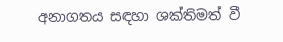අනාගතය සඳහා ශක්තිමත් වී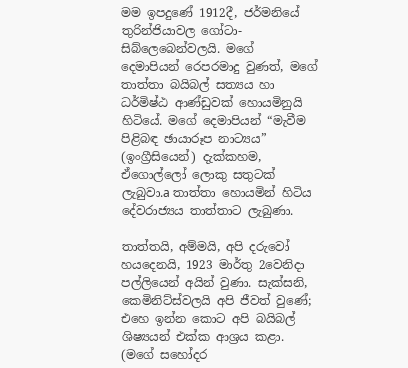මම ඉපදුණේ 1912දී, ජර්මනියේ තුරින්ජියාවල ගෝටා-සිබ්ලෙබෙන්වලයි. මගේ දෙමාපියන් රෙපරමාදු වුණත්, මගේ තාත්තා බයිබල් සත්‍යය හා ධර්මිෂ්ඨ ආණ්ඩුවක් හොයමිනුයි හිටියේ. මගේ දෙමාපියන් “මැවීම පිළිබඳ ඡායාරූප නාට්‍යය” (ඉංග්‍රීසියෙන්) දැක්කහම, ඒගොල්ලෝ ලොකු සතුටක් ලැබුවා.a තාත්තා හොයමින් හිටිය දේවරාජ්‍යය තාත්තාට ලැබුණා.

තාත්තයි, අම්මයි, අපි දරුවෝ හයදෙනයි, 1923 මාර්තු 2වෙනිදා පල්ලියෙන් අයින් වුණා. සැක්සනි, කෙමිනිට්ස්වලයි අපි ජීවත් වුණේ; එහෙ ඉන්න කොට අපි බයිබල් ශිෂ්‍යයන් එක්ක ආශ්‍රය කළා. (මගේ සහෝදර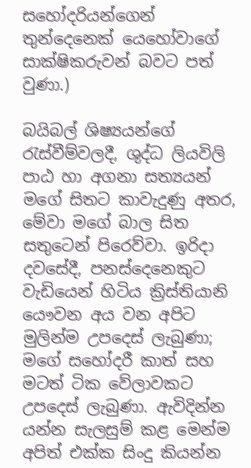සහෝදරියන්ගෙන් තුන්දෙනෙක් යෙහෝවාගේ සාක්ෂිකරුවන් බවට පත් වුණා.)

බයිබල් ශිෂ්‍යයන්ගේ රැස්වීම්වලදී, ශුද්ධ ලියවිලි පාඨ හා අගනා සත්‍යයන් මගේ සිතට කාවැදුණු අතර, මේවා මගේ බාල සිත සතුටෙන් පිරෙව්වා. ඉරිදා දවසේදී, පනස්දෙනෙකුට වැඩියෙන් හිටිය ක්‍රිස්තියානි යෞවන අය වන අපිට මුලින්ම උපදෙස් ලැබුණා; මගේ සහෝදරී කාත් සහ මටත් ටික වේලාවකට උපදෙස් ලැබුණා. ඇවිදින්න යන්න සැලසුම් කළ මෙන්ම අපිත් එක්ක සිංදු කියන්න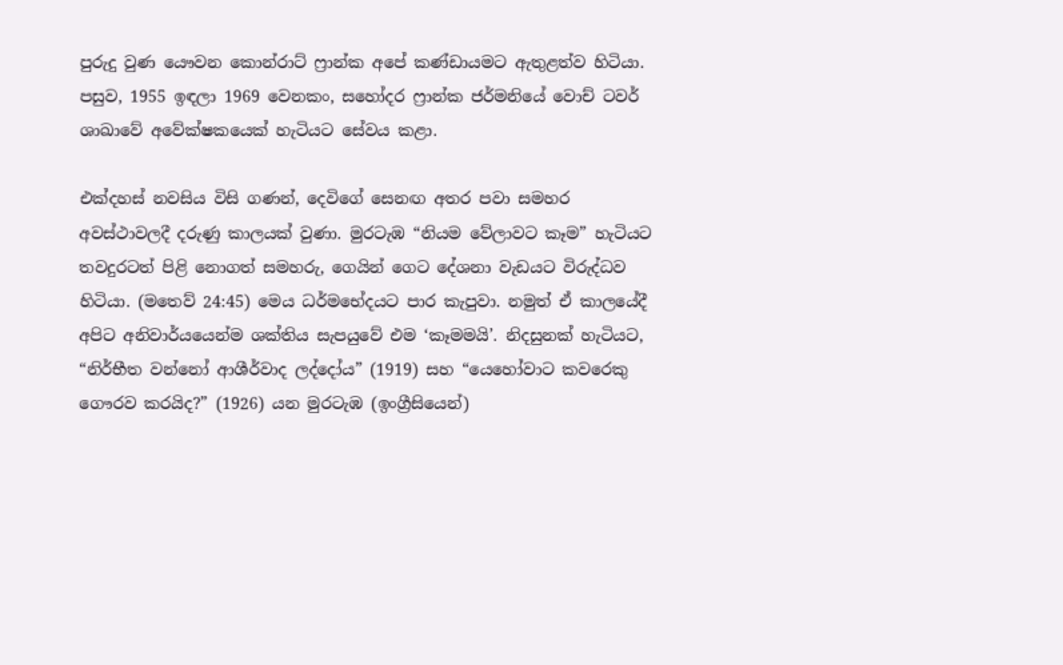පුරුදු වුණ යෞවන කොන්රාට් ෆ්‍රාන්ක අපේ කණ්ඩායමට ඇතුළත්ව හිටියා. පසුව, 1955 ඉඳලා 1969 වෙනකං, සහෝදර ෆ්‍රාන්ක ජර්මනියේ වොච් ටවර් ශාඛාවේ අවේක්ෂකයෙක් හැටියට සේවය කළා.

එක්දහස් නවසිය විසි ගණන්, දෙවිගේ සෙනඟ අතර පවා සමහර අවස්ථාවලදී දරුණු කාලයක් වුණා. මුරටැඹ “නියම වේලාවට කෑම” හැටියට තවදුරටත් පිළි නොගත් සමහරු, ගෙයින් ගෙට දේශනා වැඩයට විරුද්ධව හිටියා. (මතෙව් 24:45) මෙය ධර්මභේදයට පාර කැපුවා. නමුත් ඒ කාලයේදී අපිට අනිවාර්යයෙන්ම ශක්තිය සැපයුවේ එම ‘කෑමමයි’. නිදසුනක් හැටියට, “නිර්භීත වන්නෝ ආශීර්වාද ලද්දෝය” (1919) සහ “යෙහෝවාට කවරෙකු ගෞරව කරයිද?” (1926) යන මුරටැඹ (ඉංග්‍රීසියෙන්)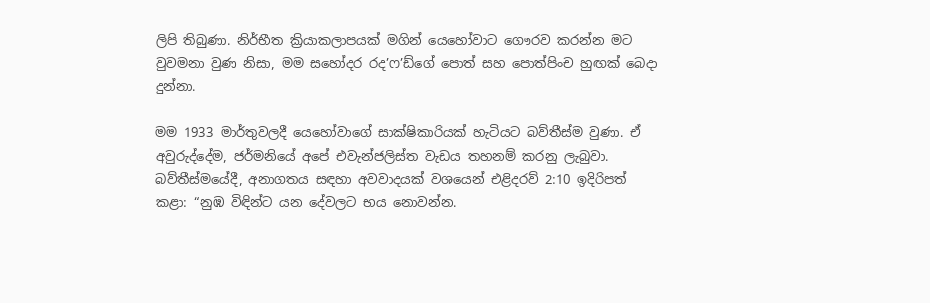ලිපි තිබුණා. නිර්භීත ක්‍රියාකලාපයක් මගින් යෙහෝවාට ගෞරව කරන්න මට වුවමනා වුණ නිසා, මම සහෝදර රද’ෆ’ඩ්ගේ පොත් සහ පොත්පිංච හුඟක් බෙදා දුන්නා.

මම 1933 මාර්තුවලදී යෙහෝවාගේ සාක්ෂිකාරියක් හැටියට බව්තීස්ම වුණා. ඒ අවුරුද්දේම, ජර්මනියේ අපේ එවැන්ජලිස්ත වැඩය තහනම් කරනු ලැබුවා. බව්තීස්මයේදී, අනාගතය සඳහා අවවාදයක් වශයෙන් එළිදරව් 2:10 ඉදිරිපත් කළා: “නුඹ විඳින්ට යන දේවලට භය නොවන්න.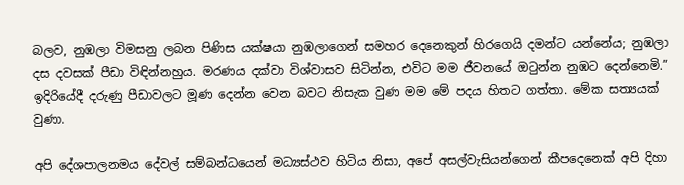බලව, නුඹලා විමසනු ලබන පිණිස යක්ෂයා නුඹලාගෙන් සමහර දෙනෙකුන් හිරගෙයි දමන්ට යන්නේය; නුඹලා දස දවසක් පීඩා විඳින්නහුය. මරණය දක්වා විශ්වාසව සිටින්න, එවිට මම ජීවනයේ ඔටුන්න නුඹට දෙන්නෙමි.” ඉදිරියේදී දරුණු පීඩාවලට මූණ දෙන්න වෙන බවට නිසැක වුණ මම මේ පදය හිතට ගත්තා. මේක සත්‍යයක් වුණා.

අපි දේශපාලනමය දේවල් සම්බන්ධයෙන් මධ්‍යස්ථව හිටිය නිසා, අපේ අසල්වැසියන්ගෙන් කීපදෙනෙක් අපි දිහා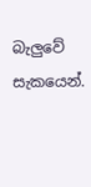බැලුවේ සැකයෙන්.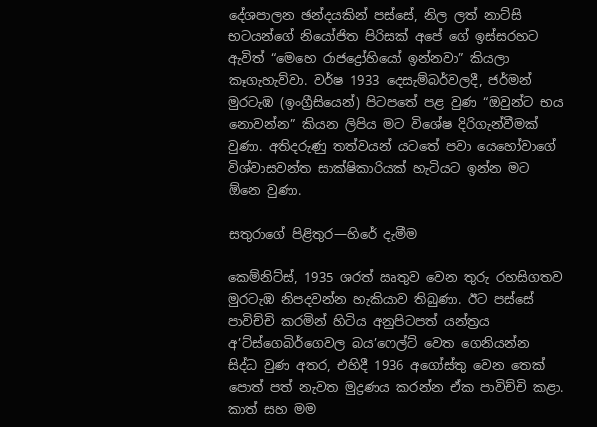දේශපාලන ඡන්දයකින් පස්සේ, නිල ලත් නාට්සි භටයන්ගේ නියෝජිත පිරිසක් අපේ ගේ ඉස්සරහට ඇවිත් “මෙහෙ රාජද්‍රෝහියෝ ඉන්නවා” කියලා කෑගැහැව්වා. වර්ෂ 1933 දෙසැම්බර්වලදී, ජර්මන් මුරටැඹ (ඉංග්‍රීසියෙන්) පිටපතේ පළ වුණ “ඔවුන්ට භය නොවන්න” කියන ලිපිය මට විශේෂ දිරිගැන්වීමක් වුණා. අතිදරුණු තත්වයන් යටතේ පවා යෙහෝවාගේ විශ්වාසවන්ත සාක්ෂිකාරියක් හැටියට ඉන්න මට ඕනෙ වුණා.

සතුරාගේ පිළිතුර—හිරේ දැමීම

කෙම්නිට්ස්, 1935 ශරත් ඍතුව වෙන තුරු රහසිගතව මුරටැඹ නිපදවන්න හැකියාව තිබුණා. ඊට පස්සේ පාවිච්චි කරමින් හිටිය අනුපිටපත් යන්ත්‍රය අ’ට්ස්ගෙබිර්ගෙවල බය’ෆෙල්ට් වෙත ගෙනියන්න සිද්ධ වුණ අතර, එහිදී 1936 අගෝස්තු වෙන තෙක් පොත් පත් නැවත මුද්‍රණය කරන්න ඒක පාවිච්චි කළා. කාත් සහ මම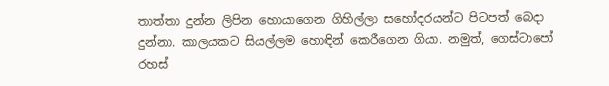තාත්තා දුන්න ලිපින හොයාගෙන ගිහිල්ලා සහෝදරයන්ට පිටපත් බෙදා දුන්නා. කාලයකට සියල්ලම හොඳින් කෙරීගෙන ගියා. නමුත්, ගෙස්ටාපෝ රහස්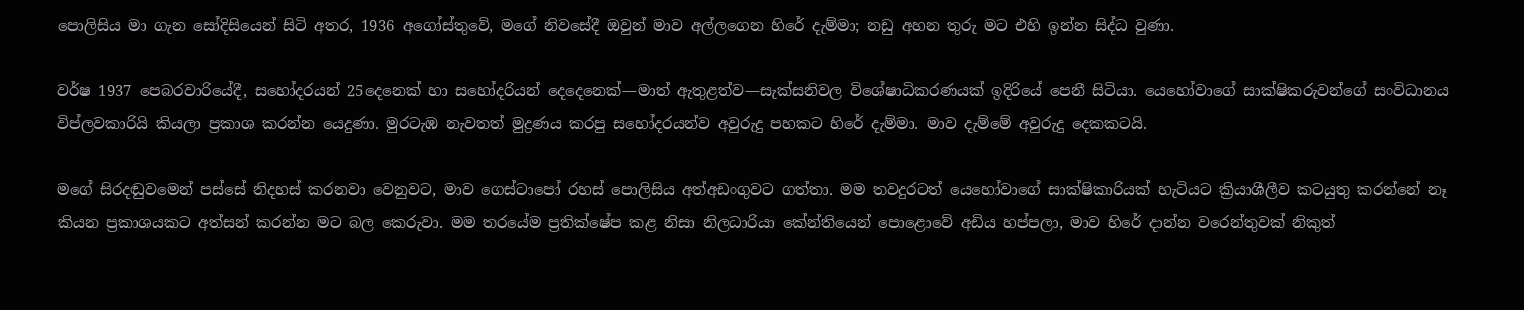පොලිසිය මා ගැන සෝදිසියෙන් සිටි අතර, 1936 අගෝස්තුවේ, මගේ නිවසේදී ඔවුන් මාව අල්ලගෙන හිරේ දැම්මා; නඩු අහන තුරු මට එහි ඉන්න සිද්ධ වුණා.

වර්ෂ 1937 පෙබරවාරියේදී, සහෝදරයන් 25දෙනෙක් හා සහෝදරියන් දෙදෙනෙක්—මාත් ඇතුළත්ව—සැක්සනිවල විශේෂාධිකරණයක් ඉදිරියේ පෙනී සිටියා. යෙහෝවාගේ සාක්ෂිකරුවන්ගේ සංවිධානය විප්ලවකාරියි කියලා ප්‍රකාශ කරන්න යෙදුණා. මුරටැඹ නැවතත් මුද්‍රණය කරපු සහෝදරයන්ව අවුරුදු පහකට හිරේ දැම්මා. මාව දැම්මේ අවුරුදු දෙකකටයි.

මගේ සිරදඬුවමෙන් පස්සේ නිදහස් කරනවා වෙනුවට, මාව ගෙස්ටාපෝ රහස් පොලිසිය අත්අඩංගුවට ගත්තා. මම තවදුරටත් යෙහෝවාගේ සාක්ෂිකාරියක් හැටියට ක්‍රියාශීලීව කටයුතු කරන්නේ නෑ කියන ප්‍රකාශයකට අත්සන් කරන්න මට බල කෙරුවා. මම තරයේම ප්‍රතික්ෂේප කළ නිසා නිලධාරියා කේන්තියෙන් පොළොවේ අඩිය හප්පලා, මාව හිරේ දාන්න වරෙන්තුවක් නිකුත්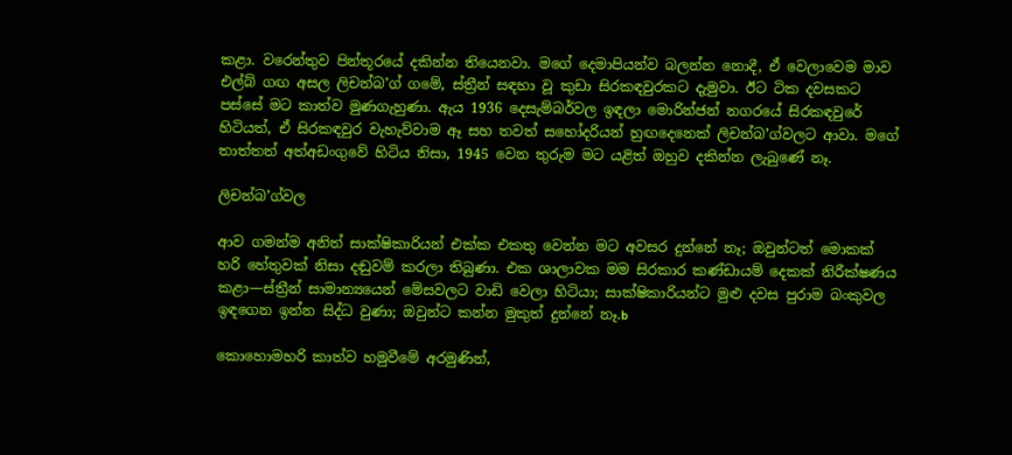කළා. වරෙන්තුව පින්තූරයේ දකින්න තියෙනවා. මගේ දෙමාපියන්ව බලන්න නොදී, ඒ වෙලාවෙම මාව එල්බ් ගඟ අසල ලිචන්බ’ග් ගමේ, ස්ත්‍රීන් සඳහා වූ කුඩා සිරකඳවුරකට දැමුවා. ඊට ටික දවසකට පස්සේ මට කාත්ව මුණගැහුණා. ඇය 1936 දෙසැම්බර්වල ඉඳලා මොරින්ජන් නගරයේ සිරකඳවුරේ හිටියත්, ඒ සිරකඳවුර වැහැව්වාම ඈ සහ තවත් සහෝදරියන් හුඟදෙනෙක් ලිචන්බ’ග්වලට ආවා. මගේ තාත්තත් අත්අඩංගුවේ හිටිය නිසා, 1945 වෙන තුරුම මට යළිත් ඔහුව දකින්න ලැබුණේ නෑ.

ලිචන්බ’ග්වල

ආව ගමන්ම අනිත් සාක්ෂිකාරියන් එක්ක එකතු වෙන්න මට අවසර දුන්නේ නෑ; ඔවුන්ටත් මොකක් හරි හේතුවක් නිසා දඬුවම් කරලා තිබුණා. එක ශාලාවක මම සිරකාර කණ්ඩායම් දෙකක් නිරීක්ෂණය කළා—ස්ත්‍රීන් සාමාන්‍යයෙන් මේසවලට වාඩි වෙලා හිටියා; සාක්ෂිකාරියන්ට මුළු දවස පුරාම බංකුවල ඉඳගෙන ඉන්න සිද්ධ වුණා; ඔවුන්ට කන්න මුකුත් දුන්නේ නෑ.b

කොහොමහරි කාත්ව හමුවීමේ අරමුණින්,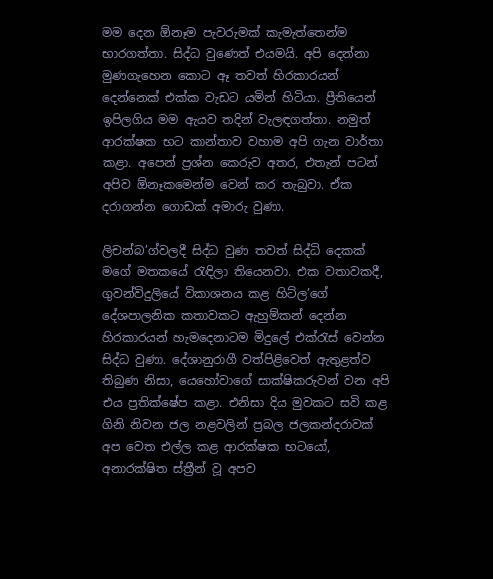මම දෙන ඕනෑම පැවරුමක් කැමැත්තෙන්ම භාරගත්තා. සිද්ධ වුණෙත් එයමයි. අපි දෙන්නා මුණගැහෙන කොට ඈ තවත් හිරකාරයන් දෙන්නෙක් එක්ක වැඩට යමින් හිටියා. ප්‍රීතියෙන් ඉපිලගිය මම ඇයව තදින් වැලඳගත්තා. නමුත් ආරක්ෂක භට කාන්තාව වහාම අපි ගැන වාර්තා කළා. අපෙන් ප්‍රශ්න කෙරුව අතර, එතැන් පටන් අපිව ඕනෑකමෙන්ම වෙන් කර තැබුවා. ඒක දරාගන්න ගොඩක් අමාරු වුණා.

ලිචන්බ’ග්වලදී සිද්ධ වුණ තවත් සිද්ධි දෙකක් මගේ මතකයේ රැඳිලා තියෙනවා. එක වතාවකදී, ගුවන්විදුලියේ විකාශනය කළ හිට්ල’ගේ දේශපාලනික කතාවකට ඇහුම්කන් දෙන්න හිරකාරයන් හැමදෙනාටම මිදුලේ එක්රැස් වෙන්න සිද්ධ වුණා. දේශානුරාගී වත්පිළිවෙත් ඇතුළත්ව තිබුණ නිසා, යෙහෝවාගේ සාක්ෂිකරුවන් වන අපි එය ප්‍රතික්ෂේප කළා. එනිසා දිය මුවකට සවි කළ ගිනි නිවන ජල නළවලින් ප්‍රබල ජලකන්දරාවක් අප වෙත එල්ල කළ ආරක්ෂක භටයෝ, අනාරක්ෂිත ස්ත්‍රීන් වූ අපව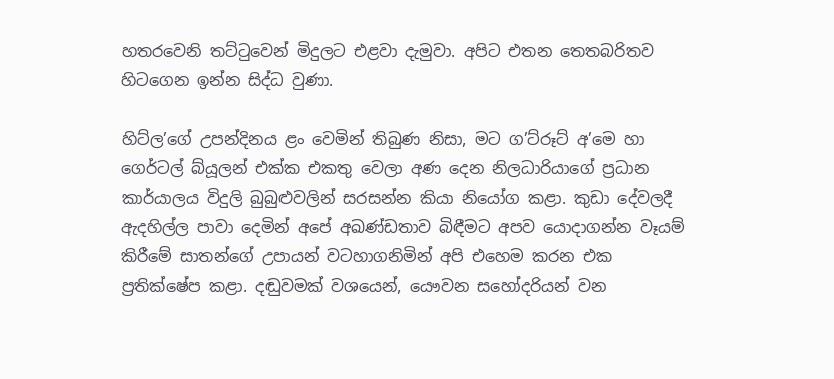හතරවෙනි තට්ටුවෙන් මිදුලට එළවා දැමුවා. අපිට එතන තෙතබරිතව හිටගෙන ඉන්න සිද්ධ වුණා.

හිට්ල’ගේ උපන්දිනය ළං වෙමින් තිබුණ නිසා, මට ග’ට්රූට් අ’මෙ හා ගෙර්ටල් බ්යූලන් එක්ක එකතු වෙලා අණ දෙන නිලධාරියාගේ ප්‍රධාන කාර්යාලය විදුලි බුබුළුවලින් සරසන්න කියා නියෝග කළා. කුඩා දේවලදී ඇදහිල්ල පාවා දෙමින් අපේ අඛණ්ඩතාව බිඳීමට අපව යොදාගන්න වෑයම් කිරීමේ සාතන්ගේ උපායන් වටහාගනිමින් අපි එහෙම කරන එක ප්‍රතික්ෂේප කළා. දඬුවමක් වශයෙන්, යෞවන සහෝදරියන් වන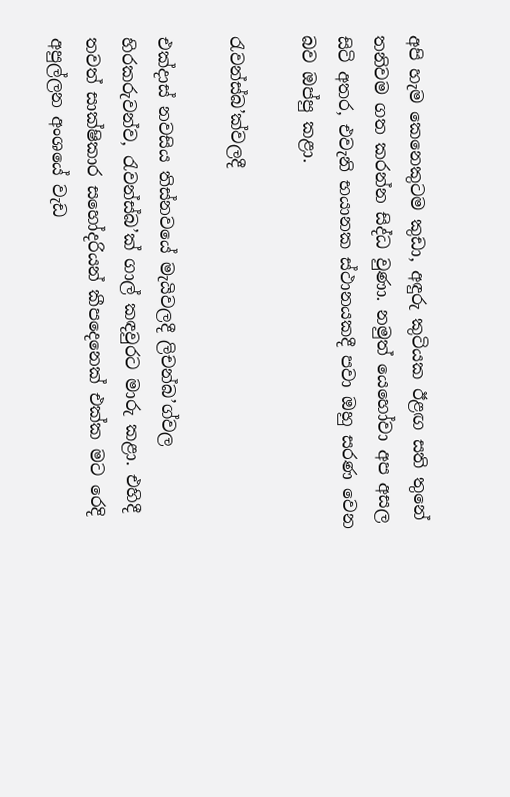අපි හැම කෙනෙකුටම කුඩා, අඳුරු කුටියක ඊළඟ සති තුනේ තනිවම ගත කරන්න සිද්ධ වුණා. නමුත් යෙහෝවා අප අසල සිටි අතර, එවැනි භයානක ස්ථානයකදී පවා ඔහු සරණ වෙන බව ඔප්පු කළා.

රැවන්ස්බ’ක්වලදී

එක්දාස් නවසිය තිස්නවයේ මැයිවලදී ලිචන්බ’ග්වල හිරකරුවන්ව, රැවන්ස්බ’ක් ගාල් කඳවුරට මාරු කළා. එහිදී තවත් සාක්ෂිකාර සහෝදරියන් කීපදෙනෙක් එක්ක මට රෙදි අපුල්ලන අංශයේ වැඩ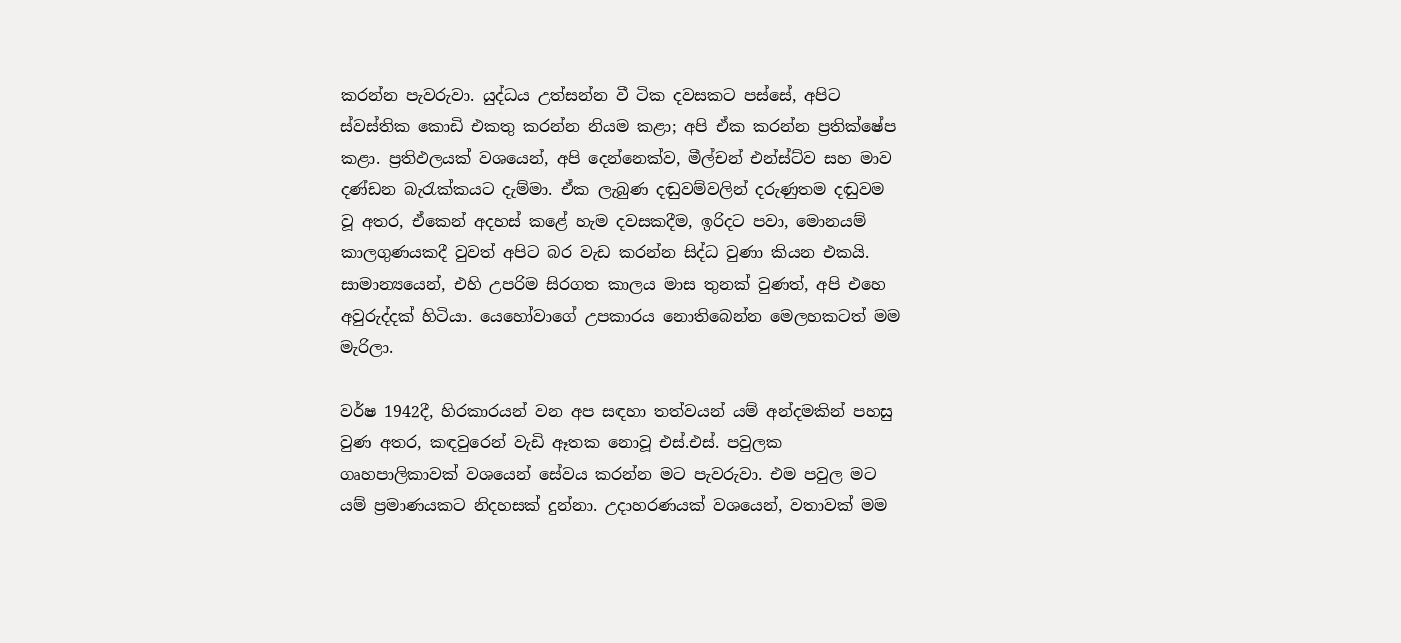කරන්න පැවරුවා. යුද්ධය උත්සන්න වී ටික දවසකට පස්සේ, අපිට ස්වස්තික කොඩි එකතු කරන්න නියම කළා; අපි ඒක කරන්න ප්‍රතික්ෂේප කළා. ප්‍රතිඵලයක් වශයෙන්, අපි දෙන්නෙක්ව, මීල්චන් එන්ස්ට්ව සහ මාව දණ්ඩන බැරැක්කයට දැම්මා. ඒක ලැබුණ දඬුවම්වලින් දරුණුතම දඬුවම වූ අතර, ඒකෙන් අදහස් කළේ හැම දවසකදීම, ඉරිදට පවා, මොනයම් කාලගුණයකදී වුවත් අපිට බර වැඩ කරන්න සිද්ධ වුණා කියන එකයි. සාමාන්‍යයෙන්, එහි උපරිම සිරගත කාලය මාස තුනක් වුණත්, අපි එහෙ අවුරුද්දක් හිටියා. යෙහෝවාගේ උපකාරය නොතිබෙන්න මෙලහකටත් මම මැරිලා.

වර්ෂ 1942දී, හිරකාරයන් වන අප සඳහා තත්වයන් යම් අන්දමකින් පහසු වුණ අතර, කඳවුරෙන් වැඩි ඈතක නොවූ එස්.එස්. පවුලක ගෘහපාලිකාවක් වශයෙන් සේවය කරන්න මට පැවරුවා. එම පවුල මට යම් ප්‍රමාණයකට නිදහසක් දුන්නා. උදාහරණයක් වශයෙන්, වතාවක් මම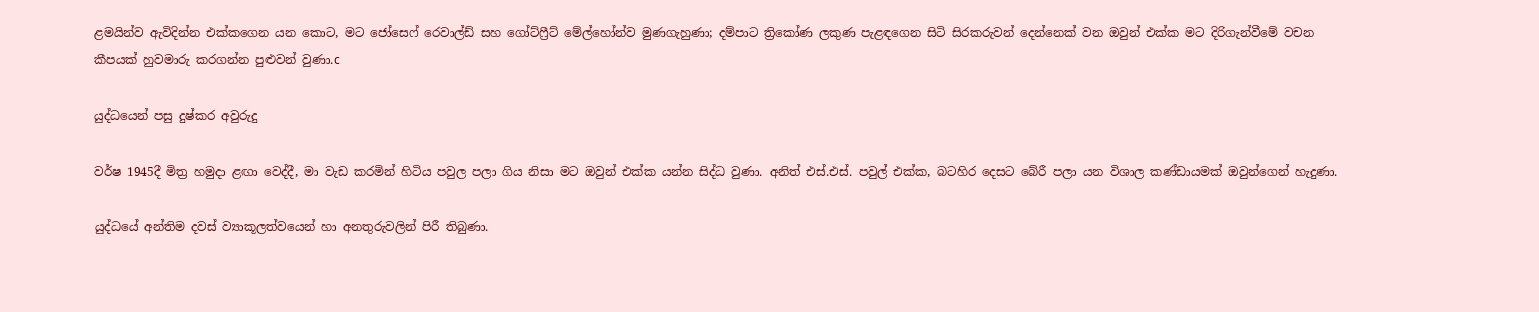ළමයින්ව ඇවිදින්න එක්කගෙන යන කොට, මට ජෝසෙෆ් රෙවාල්ඩ් සහ ගෝට්ෆ්‍රීට් මේල්හෝන්ව මුණගැහුණා; දම්පාට ත්‍රිකෝණ ලකුණ පැළඳගෙන සිටි සිරකරුවන් දෙන්නෙක් වන ඔවුන් එක්ක මට දිරිගැන්වීමේ වචන කීපයක් හුවමාරු කරගන්න පුළුවන් වුණා.c

යුද්ධයෙන් පසු දුෂ්කර අවුරුදු

වර්ෂ 1945දී මිත්‍ර හමුදා ළඟා වෙද්දී, මා වැඩ කරමින් හිටිය පවුල පලා ගිය නිසා මට ඔවුන් එක්ක යන්න සිද්ධ වුණා. අනිත් එස්.එස්. පවුල් එක්ක, බටහිර දෙසට බේරී පලා යන විශාල කණ්ඩායමක් ඔවුන්ගෙන් හැදුණා.

යුද්ධයේ අන්තිම දවස් ව්‍යාකූලත්වයෙන් හා අනතුරුවලින් පිරී තිබුණා.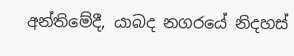අන්තිමේදී, යාබද නගරයේ නිදහස්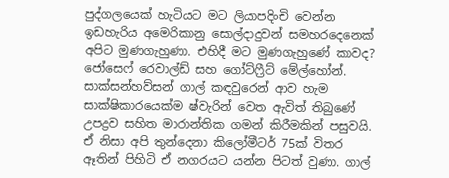පුද්ගලයෙක් හැටියට මට ලියාපදිංචි වෙන්න ඉඩහැරිය අමෙරිකානු සොල්දාදුවන් සමහරදෙනෙක් අපිට මුණගැහුණා. එහිදී මට මුණගැහුණේ කාවද? ජෝසෙෆ් රෙවාල්ඩ් සහ ගෝට්ෆ්‍රීට් මේල්හෝන්. සාක්සන්හව්සන් ගාල් කඳවුරෙන් ආව හැම සාක්ෂිකාරයෙක්ම ෂ්වැරින් වෙත ඇවිත් තිබුණේ උපද්‍රව සහිත මාරාන්තික ගමන් කිරීමකින් පසුවයි. ඒ නිසා අපි තුන්දෙනා කිලෝමීටර් 75ක් විතර ඈතින් පිහිටි ඒ නගරයට යන්න පිටත් වුණා. ගාල්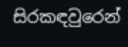සිරකඳවුරෙන්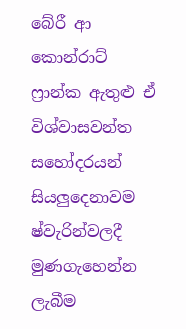බේරී ආ කොන්රාට් ෆ්‍රාන්ක ඇතුළු ඒ විශ්වාසවන්ත සහෝදරයන් සියලුදෙනාවම ෂ්වැරින්වලදී මුණගැහෙන්න ලැබීම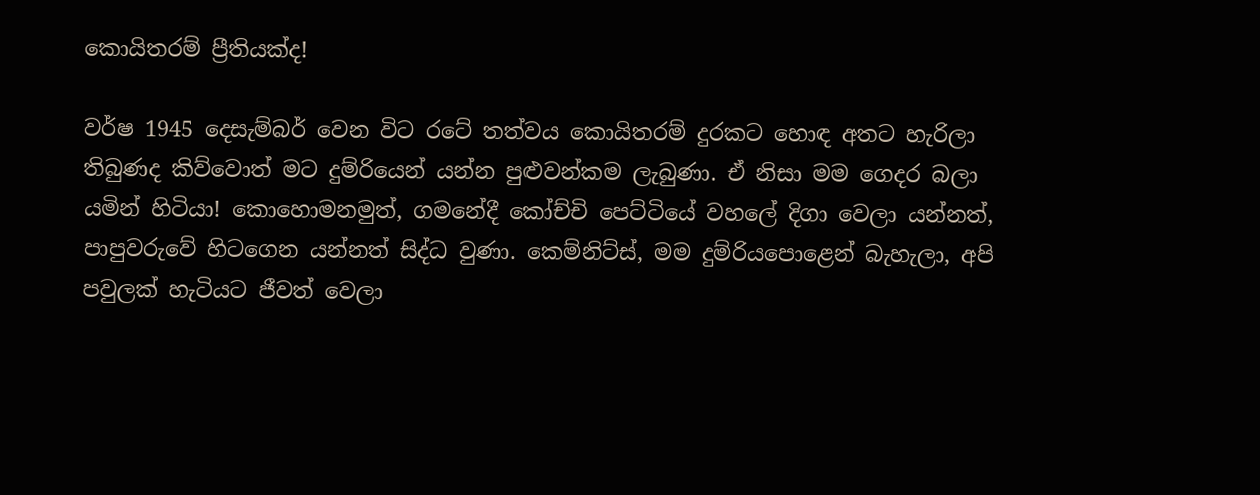කොයිතරම් ප්‍රීතියක්ද!

වර්ෂ 1945 දෙසැම්බර් වෙන විට රටේ තත්වය කොයිතරම් දුරකට හොඳ අතට හැරිලා තිබුණද කිව්වොත් මට දුම්රියෙන් යන්න පුළුවන්කම ලැබුණා. ඒ නිසා මම ගෙදර බලා යමින් හිටියා! කොහොමනමුත්, ගමනේදී කෝච්චි පෙට්ටියේ වහලේ දිගා වෙලා යන්නත්, පාපුවරුවේ හිටගෙන යන්නත් සිද්ධ වුණා. කෙම්නිට්ස්, මම දුම්රියපොළෙන් බැහැලා, අපි පවුලක් හැටියට ජීවත් වෙලා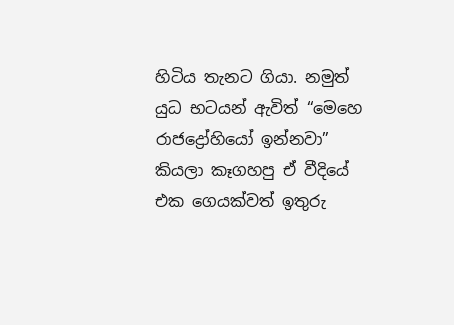හිටිය තැනට ගියා. නමුත් යුධ භටයන් ඇවිත් “මෙහෙ රාජද්‍රෝහියෝ ඉන්නවා” කියලා කෑගහපු ඒ වීදියේ එක ගෙයක්වත් ඉතුරු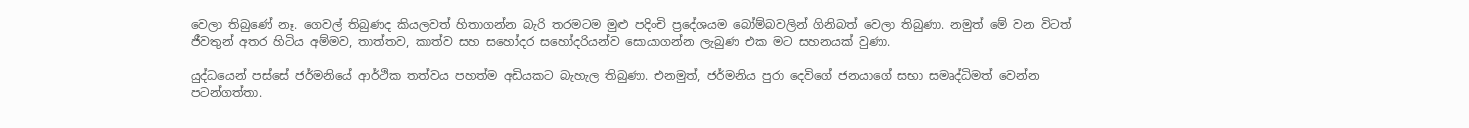වෙලා තිබුණේ නෑ. ගෙවල් තිබුණද කියලවත් හිතාගන්න බැරි තරමටම මුළු පදිංචි ප්‍රදේශයම බෝම්බවලින් ගිනිබත් වෙලා තිබුණා. නමුත් මේ වන විටත් ජීවතුන් අතර හිටිය අම්මව, තාත්තව, කාත්ව සහ සහෝදර සහෝදරියන්ව සොයාගන්න ලැබුණ එක මට සහනයක් වුණා.

යුද්ධයෙන් පස්සේ ජර්මනියේ ආර්ථික තත්වය පහත්ම අඩියකට බැහැල තිබුණා. එනමුත්, ජර්මනිය පුරා දෙවිගේ ජනයාගේ සභා සමෘද්ධිමත් වෙන්න පටන්ගත්තා.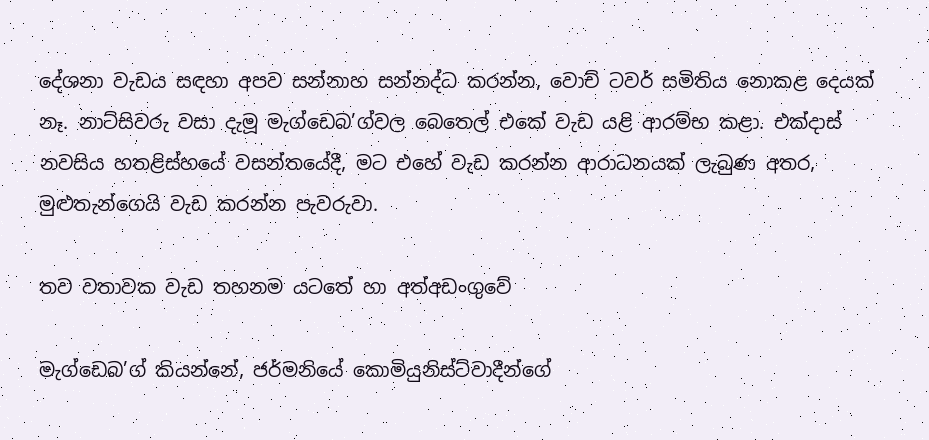දේශනා වැඩය සඳහා අපව සන්නාහ සන්නද්ධ කරන්න, වොච් ටවර් සමිතිය නොකළ දෙයක් නෑ. නාට්සිවරු වසා දැමූ මැග්ඩෙබ’ග්වල බෙතෙල් එකේ වැඩ යළි ආරම්භ කළා. එක්දාස් නවසිය හතළිස්හයේ වසන්තයේදී, මට එහේ වැඩ කරන්න ආරාධනයක් ලැබුණ අතර, මුළුතැන්ගෙයි වැඩ කරන්න පැවරුවා.

තව වතාවක වැඩ තහනම යටතේ හා අත්අඩංගුවේ

මැග්ඩෙබ’ග් කියන්නේ, ජර්මනියේ කොමියුනිස්ට්වාදීන්ගේ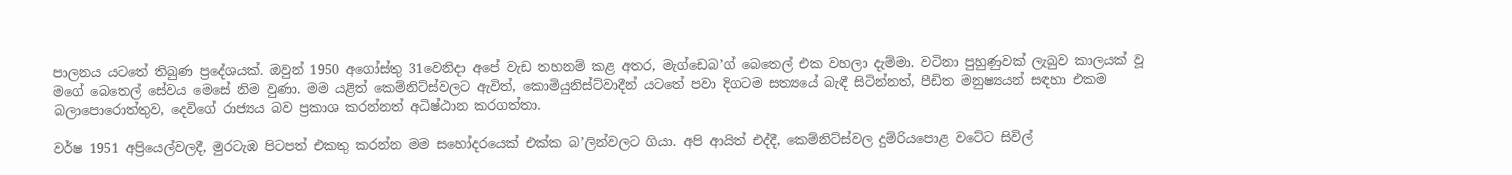පාලනය යටතේ තිබුණ ප්‍රදේශයක්. ඔවුන් 1950 අගෝස්තු 31වෙනිදා අපේ වැඩ තහනම් කළ අතර, මැග්ඩෙබ’ග් බෙතෙල් එක වහලා දැම්මා. වටිනා පුහුණුවක් ලැබුව කාලයක් වූ මගේ බෙතෙල් සේවය මෙසේ නිම වුණා. මම යළිත් කෙම්නිට්ස්වලට ඇවිත්, කොමියුනිස්ට්වාදීන් යටතේ පවා දිගටම සත්‍යයේ බැඳී සිටින්නත්, පීඩිත මනුෂ්‍යයන් සඳහා එකම බලාපොරොත්තුව, දෙවිගේ රාජ්‍යය බව ප්‍රකාශ කරන්නත් අධිෂ්ඨාන කරගත්තා.

වර්ෂ 1951 අප්‍රියෙල්වලදී, මුරටැඹ පිටපත් එකතු කරන්න මම සහෝදරයෙක් එක්ක බ’ලින්වලට ගියා. අපි ආයිත් එද්දී, කෙම්නිට්ස්වල දුම්රියපොළ වටේට සිවිල්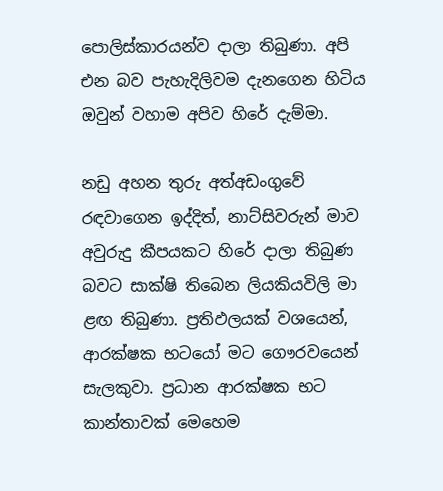පොලිස්කාරයන්ව දාලා තිබුණා. අපි එන බව පැහැදිලිවම දැනගෙන හිටිය ඔවුන් වහාම අපිව හිරේ දැම්මා.

නඩු අහන තුරු අත්අඩංගුවේ රඳවාගෙන ඉද්දිත්, නාට්සිවරුන් මාව අවුරුදු කීපයකට හිරේ දාලා තිබුණ බවට සාක්ෂි තිබෙන ලියකියවිලි මා ළඟ තිබුණා. ප්‍රතිඵලයක් වශයෙන්, ආරක්ෂක භටයෝ මට ගෞරවයෙන් සැලකුවා. ප්‍රධාන ආරක්ෂක භට කාන්තාවක් මෙහෙම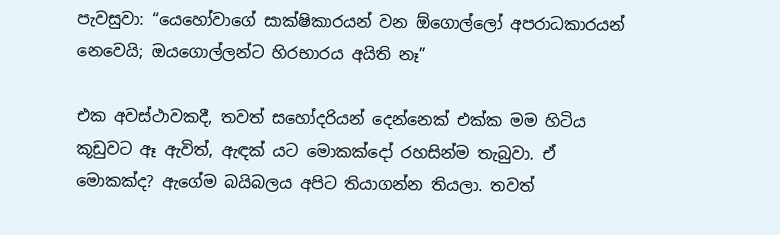පැවසුවා: “යෙහෝවාගේ සාක්ෂිකාරයන් වන ඕගොල්ලෝ අපරාධකාරයන් නෙවෙයි; ඔයගොල්ලන්ට හිරභාරය අයිති නෑ”

එක අවස්ථාවකදී, තවත් සහෝදරියන් දෙන්නෙක් එක්ක මම හිටිය කූඩුවට ඈ ඇවිත්, ඇඳක් යට මොකක්දෝ රහසින්ම තැබුවා. ඒ මොකක්ද? ඇගේම බයිබලය අපිට තියාගන්න තියලා. තවත්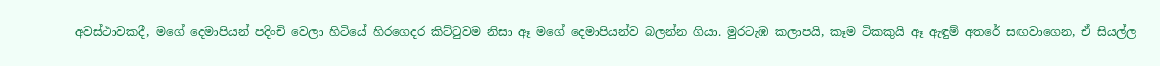අවස්ථාවකදී, මගේ දෙමාපියන් පදිංචි වෙලා හිටියේ හිරගෙදර කිට්ටුවම නිසා ඈ මගේ දෙමාපියන්ව බලන්න ගියා. මුරටැඹ කලාපයි, කෑම ටිකකුයි ඈ ඇඳුම් අතරේ සඟවාගෙන, ඒ සියල්ල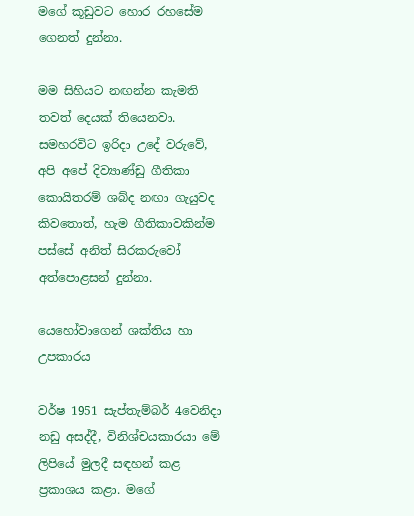මගේ කූඩුවට හොර රහසේම ගෙනත් දුන්නා.

මම සිහියට නඟන්න කැමති තවත් දෙයක් තියෙනවා. සමහරවිට ඉරිදා උදේ වරුවේ, අපි අපේ දිව්‍යාණ්ඩු ගීතිකා කොයිතරම් ශබ්ද නඟා ගැයුවද කිවතොත්, හැම ගීතිකාවකින්ම පස්සේ අනිත් සිරකරුවෝ අත්පොළසන් දුන්නා.

යෙහෝවාගෙන් ශක්තිය හා උපකාරය

වර්ෂ 1951 සැප්තැම්බර් 4වෙනිදා නඩු අසද්දී, විනිශ්චයකාරයා මේ ලිපියේ මුලදී සඳහන් කළ ප්‍රකාශය කළා. මගේ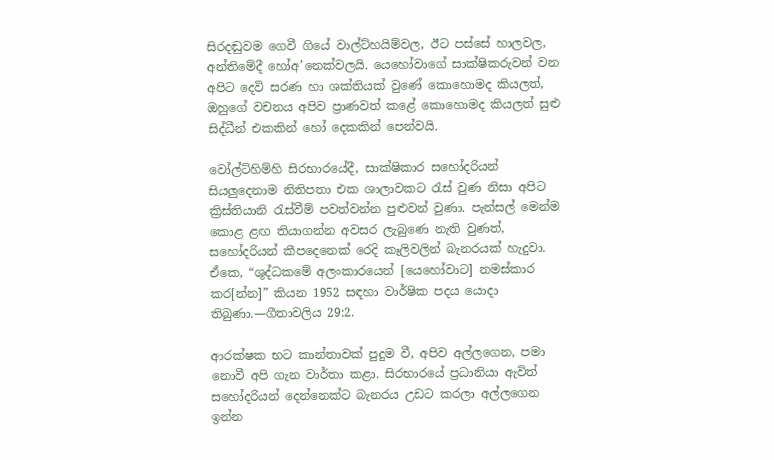සිරදඬුවම ගෙවී ගියේ වාල්ට්හයිම්වල, ඊට පස්සේ හාලවල, අන්තිමේදී හෝඅ’නෙක්වලයි. යෙහෝවාගේ සාක්ෂිකරුවන් වන අපිට දෙවි සරණ හා ශක්තියක් වුණේ කොහොමද කියලත්, ඔහුගේ වචනය අපිව ප්‍රාණවත් කළේ කොහොමද කියලත් සුළු සිද්ධීන් එකකින් හෝ දෙකකින් පෙන්වයි.

වෝල්ට්හිම්හි සිරභාරයේදී, සාක්ෂිකාර සහෝදරියන් සියලුදෙනාම නිතිපතා එක ශාලාවකට රැස් වුණ නිසා අපිට ක්‍රිස්තියානි රැස්වීම් පවත්වන්න පුළුවන් වුණා. පැන්සල් මෙන්ම කොළ ළඟ තියාගන්න අවසර ලැබුණෙ නැති වුණත්, සහෝදරියන් කීපදෙනෙක් රෙදි කෑලිවලින් බැනරයක් හැදුවා. ඒකෙ, “ශුද්ධකමේ අලංකාරයෙන් [යෙහෝවාට] නමස්කාර කර[න්න]” කියන 1952 සඳහා වාර්ෂික පදය යොදා තිබුණා.—ගීතාවලිය 29:2.

ආරක්ෂක භට කාන්තාවක් පුදුම වී, අපිව අල්ලගෙන, පමා නොවී අපි ගැන වාර්තා කළා. සිරභාරයේ ප්‍රධානියා ඇවිත් සහෝදරියන් දෙන්නෙක්ට බැනරය උඩට කරලා අල්ලගෙන ඉන්න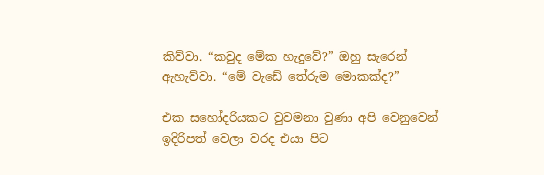කිව්වා. “කවුද මේක හැදුවේ?” ඔහු සැරෙන් ඇහැව්වා. “මේ වැඩේ තේරුම මොකක්ද?”

එක සහෝදරියකට වුවමනා වුණා අපි වෙනුවෙන් ඉදිරිපත් වෙලා වරද එයා පිට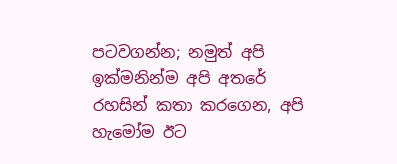පටවගන්න; නමුත් අපි ඉක්මනින්ම අපි අතරේ රහසින් කතා කරගෙන, අපි හැමෝම ඊට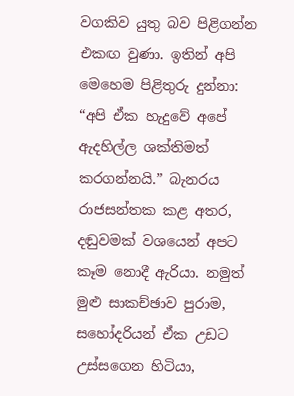වගකිව යුතු බව පිළිගන්න එකඟ වුණා. ඉතින් අපි මෙහෙම පිළිතුරු දුන්නා: “අපි ඒක හැදුවේ අපේ ඇදහිල්ල ශක්තිමත් කරගන්නයි.” බැනරය රාජසන්තක කළ අතර, දඬුවමක් වශයෙන් අපට කෑම නොදී ඇරියා. නමුත් මුළු සාකච්ඡාව පුරාම, සහෝදරියන් ඒක උඩට උස්සගෙන හිටියා,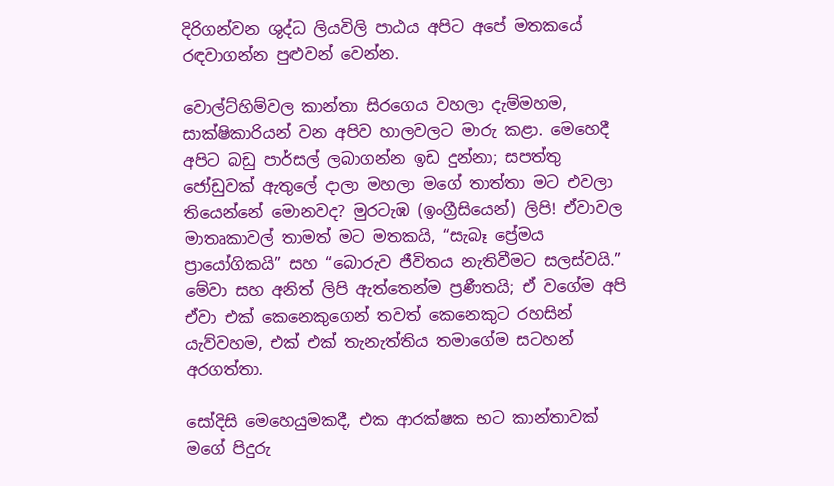දිරිගන්වන ශුද්ධ ලියවිලි පාඨය අපිට අපේ මතකයේ රඳවාගන්න පුළුවන් වෙන්න.

වොල්ට්හිම්වල කාන්තා සිරගෙය වහලා දැම්මහම, සාක්ෂිකාරියන් වන අපිව හාලවලට මාරු කළා. මෙහෙදී අපිට බඩු පාර්සල් ලබාගන්න ඉඩ දුන්නා; සපත්තු ජෝඩුවක් ඇතුලේ දාලා මහලා මගේ තාත්තා මට එවලා තියෙන්නේ මොනවද? මුරටැඹ (ඉංග්‍රීසියෙන්) ලිපි! ඒවාවල මාතෘකාවල් තාමත් මට මතකයි, “සැබෑ ප්‍රේමය ප්‍රායෝගිකයි” සහ “බොරුව ජීවිතය නැතිවීමට සලස්වයි.” මේවා සහ අනිත් ලිපි ඇත්තෙන්ම ප්‍රණීතයි; ඒ වගේම අපි ඒවා එක් කෙනෙකුගෙන් තවත් කෙනෙකුට රහසින් යැව්වහම, එක් එක් තැනැත්තිය තමාගේම සටහන් අරගත්තා.

සෝදිසි මෙහෙයුමකදී, එක ආරක්ෂක භට කාන්තාවක් මගේ පිදුරු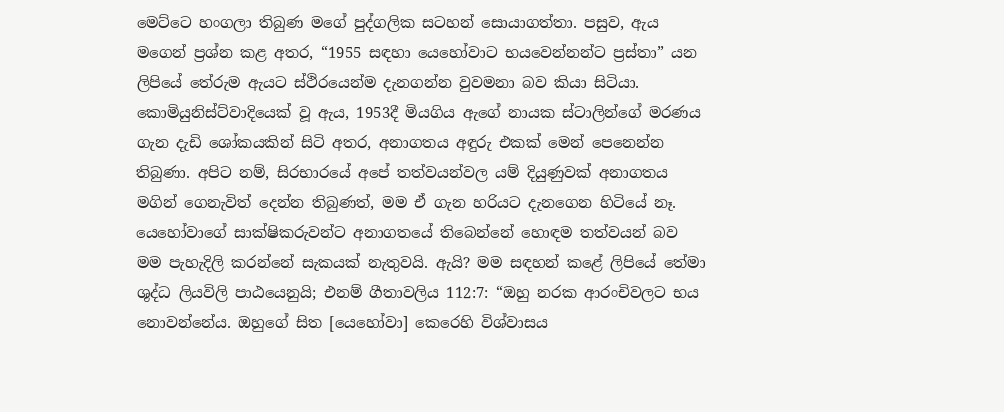මෙට්ටෙ හංගලා තිබුණ මගේ පුද්ගලික සටහන් සොයාගත්තා. පසුව, ඇය මගෙන් ප්‍රශ්න කළ අතර, “1955 සඳහා යෙහෝවාට භයවෙන්නන්ට ප්‍රස්තා” යන ලිපියේ තේරුම ඇයට ස්ථිරයෙන්ම දැනගන්න වුවමනා බව කියා සිටියා. කොමියුනිස්ට්වාදියෙක් වූ ඇය, 1953දී මියගිය ඇගේ නායක ස්ටාලින්ගේ මරණය ගැන දැඩි ශෝකයකින් සිටි අතර, අනාගතය අඳුරු එකක් මෙන් පෙනෙන්න තිබුණා. අපිට නම්, සිරභාරයේ අපේ තත්වයන්වල යම් දියුණුවක් අනාගතය මගින් ගෙනැවිත් දෙන්න තිබුණත්, මම ඒ ගැන හරියට දැනගෙන හිටියේ නෑ. යෙහෝවාගේ සාක්ෂිකරුවන්ට අනාගතයේ තිබෙන්නේ හොඳම තත්වයන් බව මම පැහැදිලි කරන්නේ සැකයක් නැතුවයි. ඇයි? මම සඳහන් කළේ ලිපියේ තේමා ශුද්ධ ලියවිලි පාඨයෙනුයි; එනම් ගීතාවලිය 112:7: “ඔහු නරක ආරංචිවලට භය නොවන්නේය. ඔහුගේ සිත [යෙහෝවා] කෙරෙහි විශ්වාසය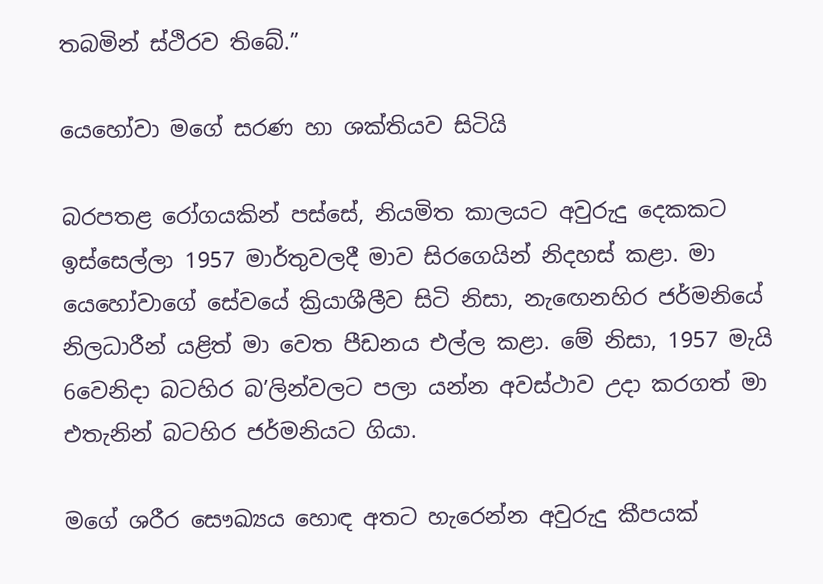තබමින් ස්ථිරව තිබේ.”

යෙහෝවා මගේ සරණ හා ශක්තියව සිටියි

බරපතළ රෝගයකින් පස්සේ, නියමිත කාලයට අවුරුදු දෙකකට ඉස්සෙල්ලා 1957 මාර්තුවලදී මාව සිරගෙයින් නිදහස් කළා. මා යෙහෝවාගේ සේවයේ ක්‍රියාශීලීව සිටි නිසා, නැඟෙනහිර ජර්මනියේ නිලධාරීන් යළිත් මා වෙත පීඩනය එල්ල කළා. මේ නිසා, 1957 මැයි 6වෙනිදා බටහිර බ’ලින්වලට පලා යන්න අවස්ථාව උදා කරගත් මා එතැනින් බටහිර ජර්මනියට ගියා.

මගේ ශරීර සෞඛ්‍යය හොඳ අතට හැරෙන්න අවුරුදු කීපයක්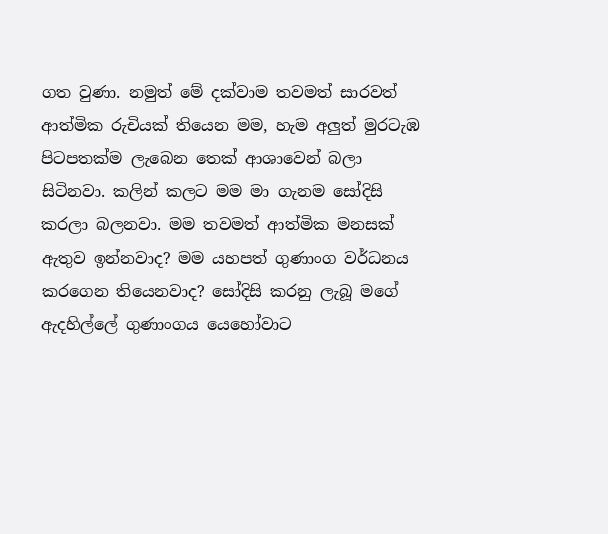ගත වුණා. නමුත් මේ දක්වාම තවමත් සාරවත් ආත්මික රුචියක් තියෙන මම, හැම අලුත් මුරටැඹ පිටපතක්ම ලැබෙන තෙක් ආශාවෙන් බලා සිටිනවා. කලින් කලට මම මා ගැනම සෝදිසි කරලා බලනවා. මම තවමත් ආත්මික මනසක් ඇතුව ඉන්නවාද? මම යහපත් ගුණාංග වර්ධනය කරගෙන තියෙනවාද? සෝදිසි කරනු ලැබූ මගේ ඇදහිල්ලේ ගුණාංගය යෙහෝවාට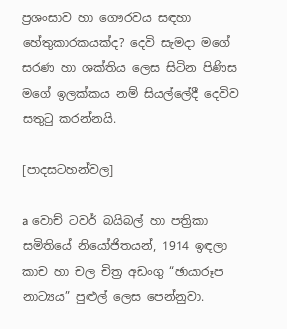ප්‍රශංසාව හා ගෞරවය සඳහා හේතුකාරකයක්ද? දෙවි සැමදා මගේ සරණ හා ශක්තිය ලෙස සිටින පිණිස මගේ ඉලක්කය නම් සියල්ලේදී දෙවිව සතුටු කරන්නයි.

[පාදසටහන්වල]

a වොච් ටවර් බයිබල් හා පත්‍රිකා සමිතියේ නියෝජිතයන්, 1914 ඉඳලා කාච හා චල චිත්‍ර අඩංගු “ඡායාරූප නාට්‍යය” පුළුල් ලෙස පෙන්නුවා.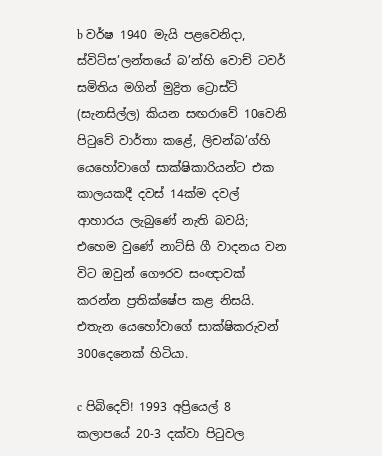b වර්ෂ 1940 මැයි පළවෙනිදා, ස්විට්ස’ලන්තයේ බ’න්හි වොච් ටවර් සමිතිය මගින් මුද්‍රිත ට්‍රොස්ට් (සැනසිල්ල) කියන සඟරාවේ 10වෙනි පිටුවේ වාර්තා කළේ, ලිචන්බ’ග්හි යෙහෝවාගේ සාක්ෂිකාරියන්ට එක කාලයකදී දවස් 14ක්ම දවල් ආහාරය ලැබුණේ නැති බවයි; එහෙම වුණේ නාට්සි ගී වාදනය වන විට ඔවුන් ගෞරව සංඥාවක් කරන්න ප්‍රතික්ෂේප කළ නිසයි. එතැන යෙහෝවාගේ සාක්ෂිකරුවන් 300දෙනෙක් හිටියා.

c පිබිදෙව්! 1993 අප්‍රියෙල් 8 කලාපයේ 20-3 දක්වා පිටුවල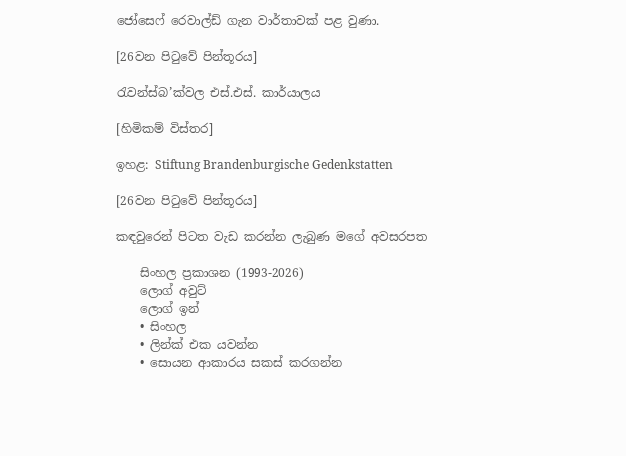ජෝසෙෆ් රෙවාල්ඩ් ගැන වාර්තාවක් පළ වුණා.

[26වන පිටුවේ පින්තූරය]

රැවන්ස්බ’ක්වල එස්.එස්. කාර්යාලය

[හිමිකම් විස්තර]

ඉහළ: Stiftung Brandenburgische Gedenkstatten

[26වන පිටුවේ පින්තූරය]

කඳවුරෙන් පිටත වැඩ කරන්න ලැබුණ මගේ අවසරපත

    සිංහල ප්‍රකාශන (1993-2026)
    ලොග් අවුට්
    ලොග් ඉන්
    • සිංහල
    • ලින්ක් එක යවන්න
    • සොයන ආකාරය සකස් කරගන්න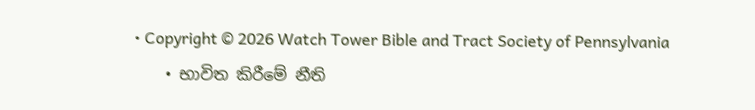• Copyright © 2026 Watch Tower Bible and Tract Society of Pennsylvania
    • භාවිත කිරීමේ නීති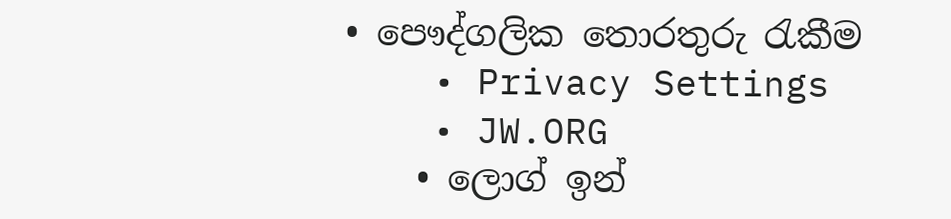• පෞද්ගලික තොරතුරු රැකීම
    • Privacy Settings
    • JW.ORG
    • ලොග් ඉන්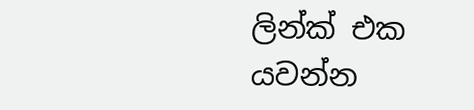ලින්ක් එක යවන්න